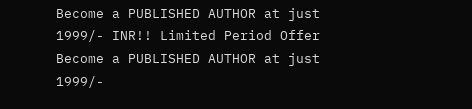Become a PUBLISHED AUTHOR at just 1999/- INR!! Limited Period Offer
Become a PUBLISHED AUTHOR at just 1999/-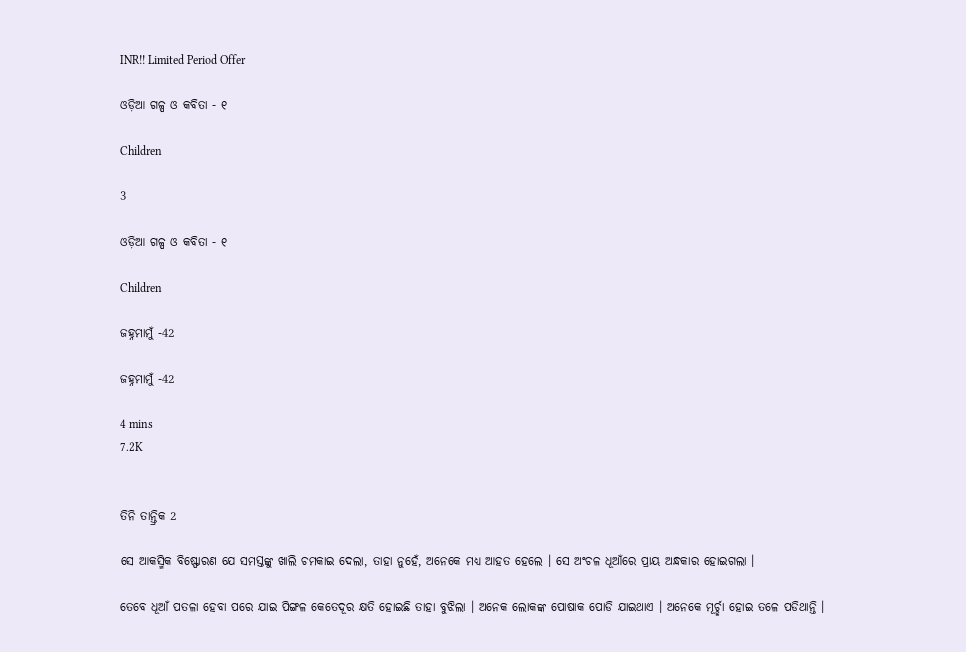INR!! Limited Period Offer

ଓଡ଼ିଆ ଗଳ୍ପ ଓ କବିତା - ୧

Children

3

ଓଡ଼ିଆ ଗଳ୍ପ ଓ କବିତା - ୧

Children

ଜହ୍ନମାମୁଁ -42

ଜହ୍ନମାମୁଁ -42

4 mins
7.2K


ତିନି ତାନ୍ତ୍ରିକ 2

ସେ ଆକସ୍ମିକ ବିଷ୍ଫୋରଣ ଯେ ସମସ୍ତଙ୍କୁ ଖାଲି ଚମକାଇ ଦେଲା, ତାହା ନୁହେଁ, ଅନେକେ ମଧ୍ୟ ଆହତ ହେଲେ । ସେ ଅଂଚଳ ଧୂଆଁରେ ପ୍ରାୟ ଅନ୍ଧକାର ହୋଇଗଲା ।

ତେବେ ଧୂଆଁ ପତଳା ହେବା ପରେ ଯାଇ ପିଙ୍ଗଳ କେତେଦୂର କ୍ଷତି ହୋଇଛି ତାହା ବୁଝିଲା । ଅନେକ ଲୋକଙ୍କ ପୋଷାକ ପୋଡି ଯାଇଥାଏ । ଅନେକେ ମୂର୍ଚ୍ଛା ହୋଇ ତଳେ ପଡିଥାନ୍ତି ।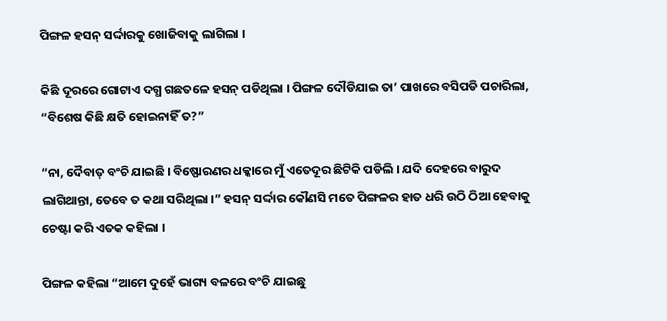ପିଙ୍ଗଳ ହସନ୍ ସର୍ଦ୍ଦାରକୁ ଖୋଜିବାକୁ ଲାଗିଲା ।

କିଛି ଦୂରରେ ଗୋଟାଏ ଦଗ୍ଧ ଗଛତଳେ ହସନ୍ ପଡିଥିଲା । ପିଙ୍ଗଳ ଦୌଡିଯାଇ ତା’ ପାଖରେ ବସିପଡି ପଚାରିଲା, “ବିଶେଷ କିଛି କ୍ଷତି ହୋଇନାହିଁ ତ?”

“ନା, ଦୈବାତ୍ ବଂଚି ଯାଇଛି । ବିଷ୍ଫୋରଣର ଧକ୍କାରେ ମୁଁ ଏତେଦୂର ଛିଟିକି ପଡିଲି । ଯଦି ଦେହରେ ବାରୁଦ ଲାଗିଥାନ୍ତା, ତେବେ ତ କଥା ସରିଥିଲା ।” ହସନ୍ ସର୍ଦ୍ଦାର କୌଣସି ମତେ ପିଙ୍ଗଳର ହାତ ଧରି ଉଠି ଠିଆ ହେବାକୁ ଚେଷ୍ଟା କରି ଏତକ କହିଲା ।

ପିଙ୍ଗଳ କହିଲା “ଆମେ ଦୁହେଁ ଭାଗ୍ୟ ବଳରେ ବଂଚି ଯାଇଛୁ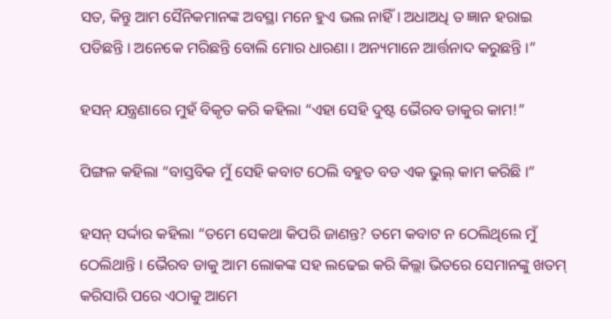ସତ, କିନ୍ତୁ ଆମ ସୈନିକମାନଙ୍କ ଅବସ୍ଥା ମନେ ହୁଏ ଭଲ ନାହିଁ । ଅଧାଅଧି ତ ଜ୍ଞାନ ହରାଇ ପଡିଛନ୍ତି । ଅନେକେ ମରିଛନ୍ତି ବୋଲି ମୋର ଧାରଣା । ଅନ୍ୟମାନେ ଆର୍ତ୍ତନାଦ କରୁଛନ୍ତି ।”

ହସନ୍ ଯନ୍ତ୍ରଣାରେ ମୁହଁ ବିକୃତ କରି କହିଲା “ଏହା ସେହି ଦୁଷ୍ଟ ଭୈରବ ଡାକୁର କାମ!”

ପିଙ୍ଗଳ କହିଲା “ବାସ୍ତବିକ ମୁଁ ସେହି କବାଟ ଠେଲି ବହୁତ ବଡ ଏକ ଭୁଲ୍ କାମ କରିଛି ।”

ହସନ୍ ସର୍ଦ୍ଦାର କହିଲା “ତମେ ସେକଥା କିପରି ଜାଣନ୍ତ? ତମେ କବାଟ ନ ଠେଲିଥିଲେ ମୁଁ ଠେଲିଥାନ୍ତି । ଭୈରବ ଡାକୁ ଆମ ଲୋକଙ୍କ ସହ ଲଢେଇ କରି କିଲ୍ଲା ଭିତରେ ସେମାନଙ୍କୁ ଖତମ୍ କରିସାରି ପରେ ଏଠାକୁ ଆମେ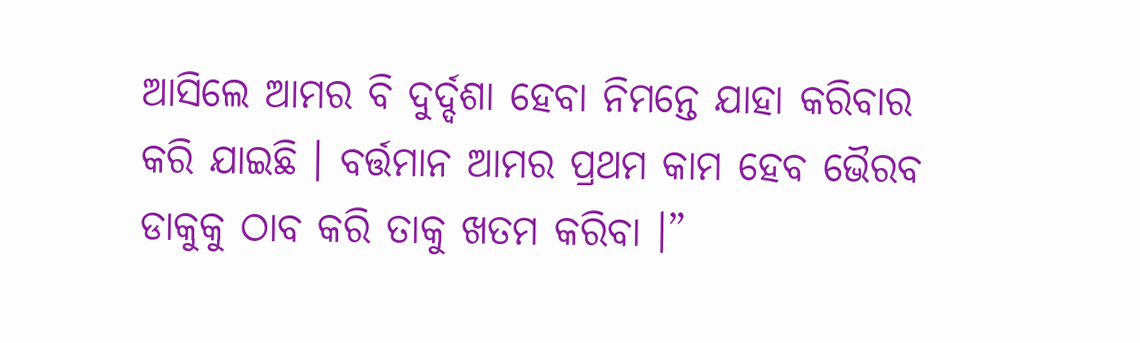ଆସିଲେ ଆମର ବି ଦୁର୍ଦ୍ଦଶା ହେବା ନିମନ୍ତେ ଯାହା କରିବାର କରି ଯାଇଛି । ବର୍ତ୍ତମାନ ଆମର ପ୍ରଥମ କାମ ହେବ ଭୈରବ ଡାକୁକୁ ଠାବ କରି ତାକୁ ଖତମ କରିବା ।”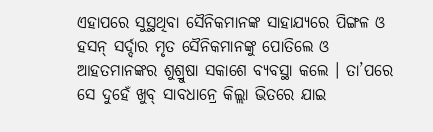ଏହାପରେ ସୁସ୍ଥଥିବା ସୈନିକମାନଙ୍କ ସାହାଯ୍ୟରେ ପିଙ୍ଗଳ ଓ ହସନ୍ ସର୍ଦ୍ଦାର ମୃତ ସୈନିକମାନଙ୍କୁ ପୋତିଲେ ଓ ଆହତମାନଙ୍କର ଶୁଶ୍ରୁଷା ସକାଶେ ବ୍ୟବସ୍ଥା କଲେ । ତା’ପରେ ସେ ଦୁହେଁ ଖୁବ୍ ସାବଧାନ୍ରେ କିଲ୍ଲା ଭିତରେ ଯାଇ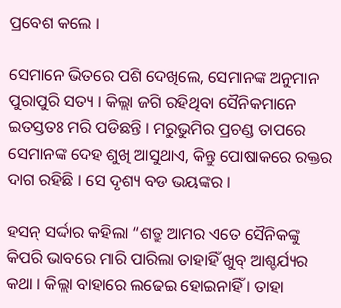ପ୍ରବେଶ କଲେ ।

ସେମାନେ ଭିତରେ ପଶି ଦେଖିଲେ, ସେମାନଙ୍କ ଅନୁମାନ ପୁରାପୁରି ସତ୍ୟ । କିଲ୍ଲା ଜଗି ରହିଥିବା ସୈନିକମାନେ ଇତସ୍ତତଃ ମରି ପଡିଛନ୍ତି । ମରୁଭୁମିର ପ୍ରଚଣ୍ଡ ତାପରେ ସେମାନଙ୍କ ଦେହ ଶୁଖି ଆସୁଥାଏ, କିନ୍ତୁ ପୋଷାକରେ ରକ୍ତର ଦାଗ ରହିଛି । ସେ ଦୃଶ୍ୟ ବଡ ଭୟଙ୍କର ।

ହସନ୍ ସର୍ଦ୍ଦାର କହିଲା “ଶତ୍ରୁ ଆମର ଏତେ ସୈନିକଙ୍କୁ କିପରି ଭାବରେ ମାରି ପାରିଲା ତାହାହିଁ ଖୁବ୍ ଆଶ୍ଚର୍ଯ୍ୟର କଥା । କିଲ୍ଲା ବାହାରେ ଲଢେଇ ହୋଇନାହିଁ । ତାହା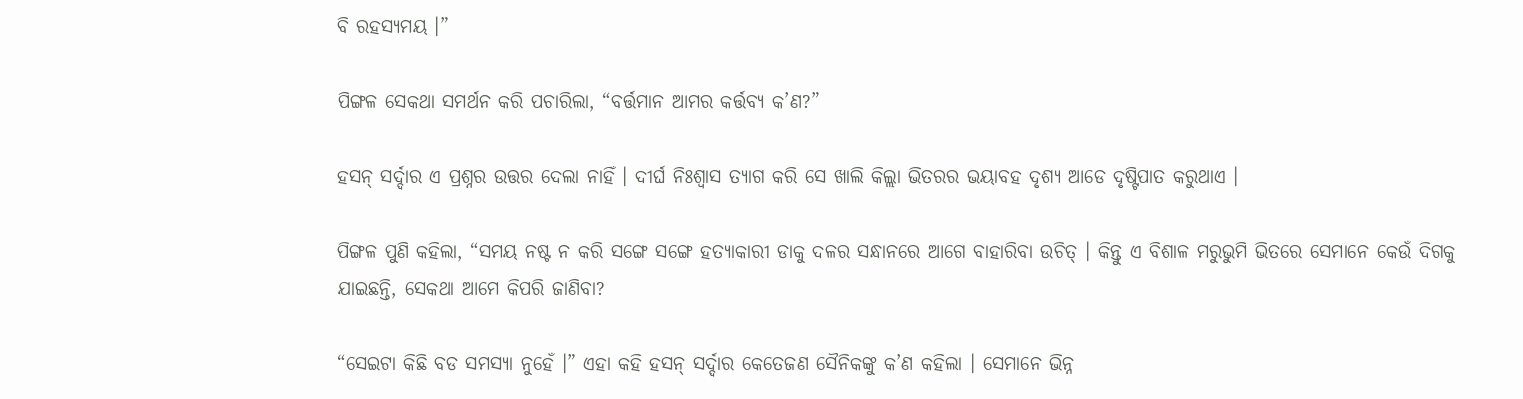ବି ରହସ୍ୟମୟ ।”

ପିଙ୍ଗଳ ସେକଥା ସମର୍ଥନ କରି ପଚାରିଲା, “ବର୍ତ୍ତମାନ ଆମର କର୍ତ୍ତବ୍ୟ କ’ଣ?”

ହସନ୍ ସର୍ଦ୍ଦାର ଏ ପ୍ରଶ୍ନର ଉତ୍ତର ଦେଲା ନାହିଁ । ଦୀର୍ଘ ନିଃଶ୍ୱାସ ତ୍ୟାଗ କରି ସେ ଖାଲି କିଲ୍ଲା ଭିତରର ଭୟାବହ ଦୃଶ୍ୟ ଆଡେ ଦୃଷ୍ଟିପାତ କରୁଥାଏ ।

ପିଙ୍ଗଳ ପୁଣି କହିଲା, “ସମୟ ନଷ୍ଟ ନ କରି ସଙ୍ଗେ ସଙ୍ଗେ ହତ୍ୟାକାରୀ ଡାକୁ ଦଳର ସନ୍ଧାନରେ ଆଗେ ବାହାରିବା ଉଚିତ୍ । କିନ୍ତୁ ଏ ବିଶାଳ ମରୁଭୁମି ଭିତରେ ସେମାନେ କେଉଁ ଦିଗକୁ ଯାଇଛନ୍ତି, ସେକଥା ଆମେ କିପରି ଜାଣିବା?

“ସେଇଟା କିଛି ବଡ ସମସ୍ୟା ନୁହେଁ ।” ଏହା କହି ହସନ୍ ସର୍ଦ୍ଦାର କେତେଜଣ ସୈନିକଙ୍କୁ କ’ଣ କହିଲା । ସେମାନେ ଭିନ୍ନ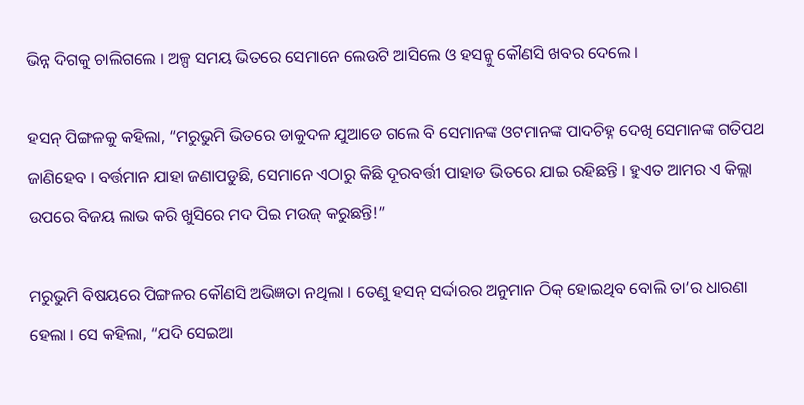ଭିନ୍ନ ଦିଗକୁ ଚାଲିଗଲେ । ଅଳ୍ପ ସମୟ ଭିତରେ ସେମାନେ ଲେଉଟି ଆସିଲେ ଓ ହସନ୍କୁ କୌଣସି ଖବର ଦେଲେ ।

ହସନ୍ ପିଙ୍ଗଳକୁ କହିଲା, “ମରୁଭୁମି ଭିତରେ ଡାକୁଦଳ ଯୁଆଡେ ଗଲେ ବି ସେମାନଙ୍କ ଓଟମାନଙ୍କ ପାଦଚିହ୍ନ ଦେଖି ସେମାନଙ୍କ ଗତିପଥ ଜାଣିହେବ । ବର୍ତ୍ତମାନ ଯାହା ଜଣାପଡୁଛି, ସେମାନେ ଏଠାରୁ କିଛି ଦୂରବର୍ତ୍ତୀ ପାହାଡ ଭିତରେ ଯାଇ ରହିଛନ୍ତି । ହୁଏତ ଆମର ଏ କିଲ୍ଲା ଉପରେ ବିଜୟ ଲାଭ କରି ଖୁସିରେ ମଦ ପିଇ ମଉଜ୍ କରୁଛନ୍ତି!”

ମରୁଭୁମି ବିଷୟରେ ପିଙ୍ଗଳର କୌଣସି ଅଭିଜ୍ଞତା ନଥିଲା । ତେଣୁ ହସନ୍ ସର୍ଦ୍ଦାରର ଅନୁମାନ ଠିକ୍ ହୋଇଥିବ ବୋଲି ତା’ର ଧାରଣା ହେଲା । ସେ କହିଲା, “ଯଦି ସେଇଆ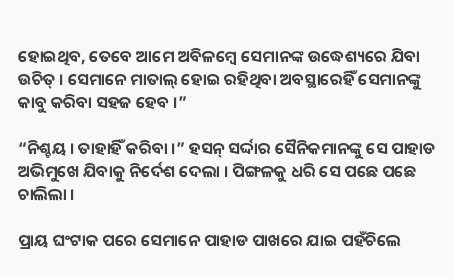ହୋଇଥିବ, ତେବେ ଆମେ ଅବିଳମ୍ବେ ସେମାନଙ୍କ ଉଦ୍ଧେଶ୍ୟରେ ଯିବା ଉଚିତ୍ । ସେମାନେ ମାତାଲ୍ ହୋଇ ରହିଥିବା ଅବସ୍ଥାରେହିଁ ସେମାନଙ୍କୁ କାବୁ କରିବା ସହଜ ହେବ ।”

“ନିଶ୍ଚୟ । ତାହାହିଁ କରିବା ।” ହସନ୍ ସର୍ଦ୍ଦାର ସୈନିକମାନଙ୍କୁ ସେ ପାହାଡ ଅଭିମୁଖେ ଯିବାକୁ ନିର୍ଦେଶ ଦେଲା । ପିଙ୍ଗଳକୁ ଧରି ସେ ପଛେ ପଛେ ଚାଲିଲା ।

ପ୍ରାୟ ଘଂଟାକ ପରେ ସେମାନେ ପାହାଡ ପାଖରେ ଯାଇ ପହଁଚିଲେ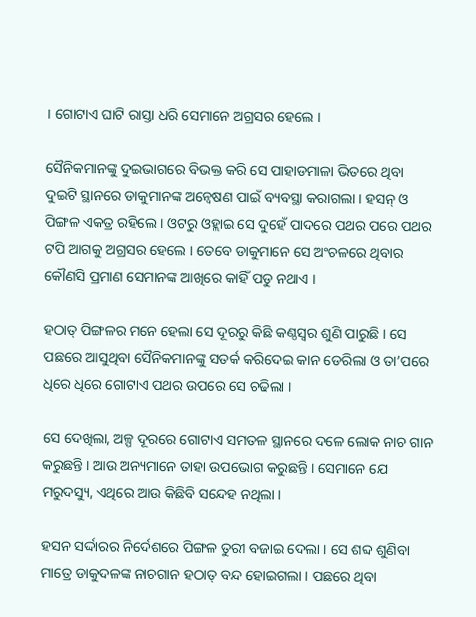। ଗୋଟାଏ ଘାଟି ରାସ୍ତା ଧରି ସେମାନେ ଅଗ୍ରସର ହେଲେ ।

ସୈନିକମାନଙ୍କୁ ଦୁଇଭାଗରେ ବିଭକ୍ତ କରି ସେ ପାହାଡମାଳା ଭିତରେ ଥିବା ଦୁଇଟି ସ୍ଥାନରେ ଡାକୁମାନଙ୍କ ଅନ୍ୱେଷଣ ପାଇଁ ବ୍ୟବସ୍ଥା କରାଗଲା । ହସନ୍ ଓ ପିଙ୍ଗଳ ଏକତ୍ର ରହିଲେ । ଓଟରୁ ଓହ୍ଲାଇ ସେ ଦୁହେଁ ପାଦରେ ପଥର ପରେ ପଥର ଟପି ଆଗକୁ ଅଗ୍ରସର ହେଲେ । ତେବେ ଡାକୁମାନେ ସେ ଅଂଚଳରେ ଥିବାର କୌଣସି ପ୍ରମାଣ ସେମାନଙ୍କ ଆଖିରେ କାହିଁ ପଡୁ ନଥାଏ ।

ହଠାତ୍ ପିଙ୍ଗଳର ମନେ ହେଲା ସେ ଦୂରରୁ କିଛି କଣ୍ଠସ୍ୱର ଶୁଣି ପାରୁଛି । ସେ ପଛରେ ଆସୁଥିବା ସୈନିକମାନଙ୍କୁ ସତର୍କ କରିଦେଇ କାନ ଡେରିଲା ଓ ତା’ପରେ ଧିରେ ଧିରେ ଗୋଟାଏ ପଥର ଉପରେ ସେ ଚଢିଲା ।

ସେ ଦେଖିଲା, ଅଳ୍ପ ଦୂରରେ ଗୋଟାଏ ସମତଳ ସ୍ଥାନରେ ଦଳେ ଲୋକ ନାଚ ଗାନ କରୁଛନ୍ତି । ଆଉ ଅନ୍ୟମାନେ ତାହା ଉପଭୋଗ କରୁଛନ୍ତି । ସେମାନେ ଯେ ମରୁଦସ୍ୟୁ, ଏଥିରେ ଆଉ କିଛିବି ସନ୍ଦେହ ନଥିଲା ।

ହସନ ସର୍ଦ୍ଦାରର ନିର୍ଦେଶରେ ପିଙ୍ଗଳ ତୁରୀ ବଜାଇ ଦେଲା । ସେ ଶବ୍ଦ ଶୁଣିବା ମାତ୍ରେ ଡାକୁଦଳଙ୍କ ନାଚଗାନ ହଠାତ୍ ବନ୍ଦ ହୋଇଗଲା । ପଛରେ ଥିବା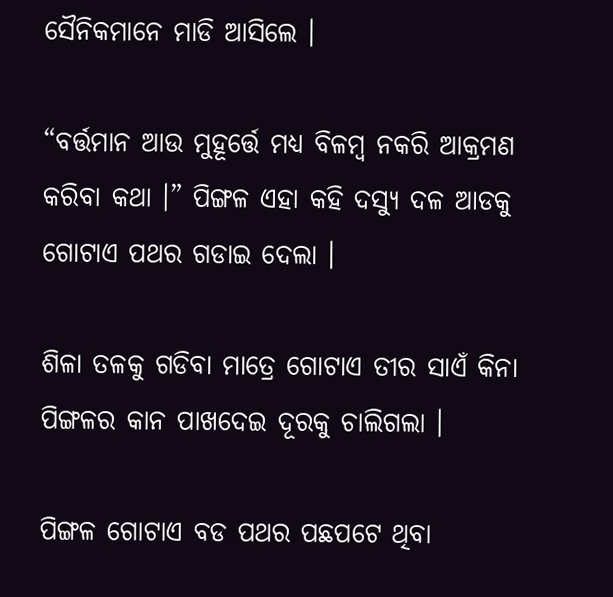ସୈନିକମାନେ ମାଡି ଆସିଲେ ।

“ବର୍ତ୍ତମାନ ଆଉ ମୁହୂର୍ତ୍ତେ ମଧ୍ୟ ବିଳମ୍ବ ନକରି ଆକ୍ରମଣ କରିବା କଥା ।” ପିଙ୍ଗଳ ଏହା କହି ଦସ୍ୟୁ ଦଳ ଆଡକୁ ଗୋଟାଏ ପଥର ଗଡାଇ ଦେଲା ।

ଶିଳା ତଳକୁ ଗଡିବା ମାତ୍ରେ ଗୋଟାଏ ତୀର ସାଏଁ କିନା ପିଙ୍ଗଳର କାନ ପାଖଦେଇ ଦୂରକୁ ଚାଲିଗଲା ।

ପିଙ୍ଗଳ ଗୋଟାଏ ବଡ ପଥର ପଛପଟେ ଥିବା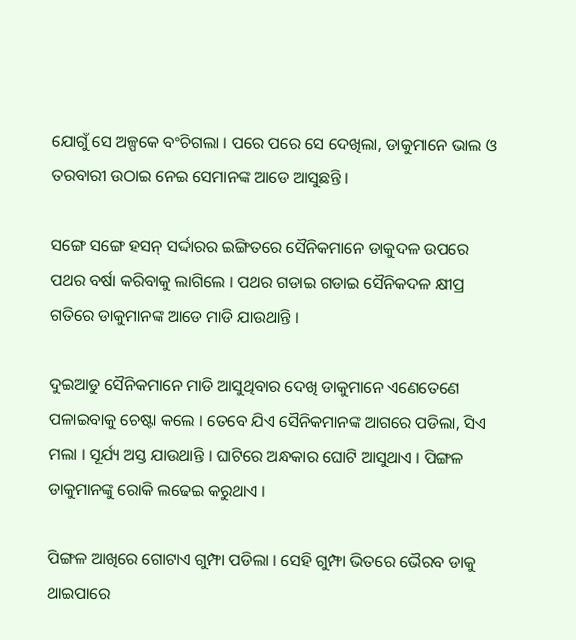ଯୋଗୁଁ ସେ ଅଳ୍ପକେ ବଂଚିଗଲା । ପରେ ପରେ ସେ ଦେଖିଲା, ଡାକୁମାନେ ଭାଲ ଓ ତରବାରୀ ଉଠାଇ ନେଇ ସେମାନଙ୍କ ଆଡେ ଆସୁଛନ୍ତି ।

ସଙ୍ଗେ ସଙ୍ଗେ ହସନ୍ ସର୍ଦ୍ଦାରର ଇଙ୍ଗିତରେ ସୈନିକମାନେ ଡାକୁଦଳ ଉପରେ ପଥର ବର୍ଷା କରିବାକୁ ଲାଗିଲେ । ପଥର ଗଡାଇ ଗଡାଇ ସୈନିକଦଳ କ୍ଷୀପ୍ର ଗତିରେ ଡାକୁମାନଙ୍କ ଆଡେ ମାଡି ଯାଉଥାନ୍ତି ।

ଦୁଇଆଡୁ ସୈନିକମାନେ ମାଡି ଆସୁଥିବାର ଦେଖି ଡାକୁମାନେ ଏଣେତେଣେ ପଳାଇବାକୁ ଚେଷ୍ଟା କଲେ । ତେବେ ଯିଏ ସୈନିକମାନଙ୍କ ଆଗରେ ପଡିଲା, ସିଏ ମଲା । ସୂର୍ଯ୍ୟ ଅସ୍ତ ଯାଉଥାନ୍ତି । ଘାଟିରେ ଅନ୍ଧକାର ଘୋଟି ଆସୁଥାଏ । ପିଙ୍ଗଳ ଡାକୁମାନଙ୍କୁ ରୋକି ଲଢେଇ କରୁଥାଏ ।

ପିଙ୍ଗଳ ଆଖିରେ ଗୋଟାଏ ଗୁମ୍ଫା ପଡିଲା । ସେହି ଗୁମ୍ଫା ଭିତରେ ଭୈରବ ଡାକୁ ଥାଇପାରେ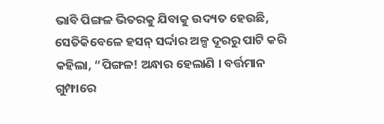ଭାବି ପିଙ୍ଗଳ ଭିତରକୁ ଯିବାକୁ ଉଦ୍ୟତ ହେଉଛି, ସେତିକିବେଳେ ହସନ୍ ସର୍ଦ୍ଦାର ଅଳ୍ପ ଦୂରରୁ ପାଟି କରି କହିଲା, “ପିଙ୍ଗଳ! ଅନ୍ଧାର ହେଲାଣି । ବର୍ତ୍ତମାନ ଗୁମ୍ଫାରେ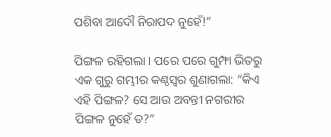ପଶିବା ଆଦୌ ନିରାପଦ ନୁହେଁ!”

ପିଙ୍ଗଳ ରହିଗଲା । ପରେ ପରେ ଗୁମ୍ଫା ଭିତରୁ ଏକ ଗୁରୁ ଗମ୍ଭୀର କଣ୍ଠସ୍ୱର ଶୁଣାଗଲା: “କିଏ ଏହି ପିଙ୍ଗଳ? ସେ ଆଉ ଅବନ୍ତୀ ନଗରୀର ପିଙ୍ଗଳ ନୁହେଁ ତ?”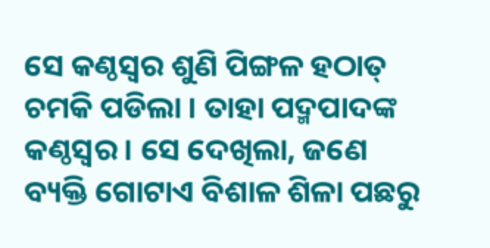ସେ କଣ୍ଠସ୍ୱର ଶୁଣି ପିଙ୍ଗଳ ହଠାତ୍ ଚମକି ପଡିଲା । ତାହା ପଦ୍ମପାଦଙ୍କ କଣ୍ଠସ୍ୱର । ସେ ଦେଖିଲା, ଜଣେ ବ୍ୟକ୍ତି ଗୋଟାଏ ବିଶାଳ ଶିଳା ପଛରୁ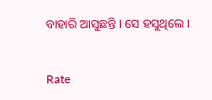ବାହାରି ଆସୁଛନ୍ତି । ସେ ହସୁଥିଲେ ।


Rate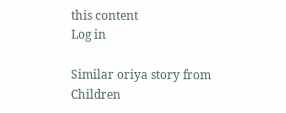this content
Log in

Similar oriya story from Children